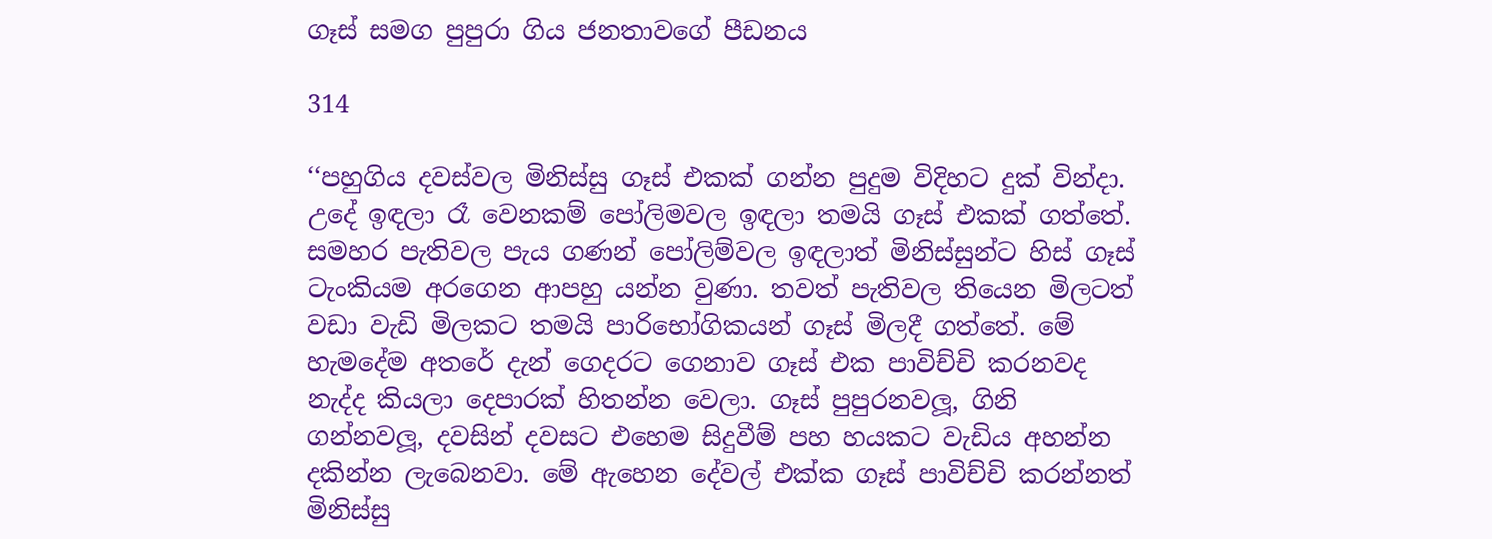ගෑස් සමග පුපුරා ගිය ජනතාවගේ පීඩනය

314

‘‘පහුගිය දවස්වල මිනිස්සු ගෑස් එකක් ගන්න පුදුම විදිහට දුක් වින්දා. උදේ ඉඳලා රෑ වෙනකම් පෝලිමවල ඉඳලා තමයි ගෑස් එකක් ගත්තේ. සමහර පැතිවල පැය ගණන් පෝලිම්වල ඉඳලාත් මිනිස්සුන්ට හිස් ගෑස් ටැංකියම අරගෙන ආපහු යන්න වුණා. තවත් පැතිවල තියෙන මිලටත් වඩා වැඩි මිලකට තමයි පාරිභෝගිකයන් ගෑස් මිලදී ගත්තේ. මේ හැමදේම අතරේ දැන් ගෙදරට ගෙනාව ගෑස් එක පාවිච්චි කරනවද නැද්ද කියලා දෙපාරක් හිතන්න වෙලා. ගෑස් පුපුරනවලූ, ගිනි ගන්නවලූ, දවසින් දවසට එහෙම සිදුවීම් පහ හයකට වැඩිය අහන්න දකින්න ලැබෙනවා. මේ ඇහෙන දේවල් එක්ක ගෑස් පාවිච්චි කරන්නත් මිනිස්සු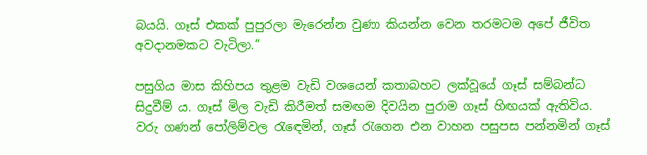බයයි. ගෑස් එකක් පුපුරලා මැරෙන්න වුණා කියන්න වෙන තරමටම අපේ ජීවිත අවදානමකට වැටිලා.”

පසුගිය මාස කිහිපය තුළම වැඩි වශයෙන් කතාබහට ලක්වූයේ ගෑස් සම්බන්ධ සිදුවීම් ය. ගෑස් මිල වැඩි කිරීමත් සමඟම දිවයින පුරාම ගෑස් හිඟයක් ඇතිවිය. වරු ගණන් පෝලිම්වල රැඳෙමින්, ගෑස් රැගෙන එන වාහන පසුපස පන්නමින් ගෑස්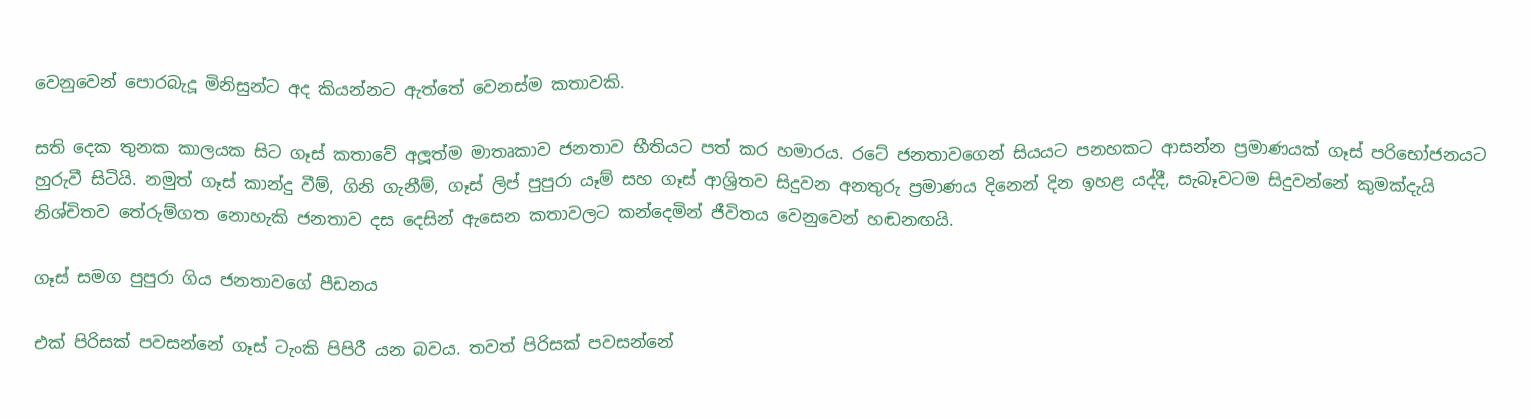වෙනුවෙන් පොරබැදූ මිනිසුන්ට අද කියන්නට ඇත්තේ වෙනස්ම කතාවකි.

සති දෙක තුනක කාලයක සිට ගෑස් කතාවේ අලූත්ම මාතෘකාව ජනතාව භීතියට පත් කර හමාරය. රටේ ජනතාවගෙන් සියයට පනහකට ආසන්න ප්‍රමාණයක් ගෑස් පරිභෝජනයට හුරුවී සිටියි. නමුත් ගෑස් කාන්දු වීම්, ගිනි ගැනීම්, ගෑස් ලිප් පුපුරා යෑම් සහ ගෑස් ආශ්‍රිතව සිදුවන අනතුරු ප්‍රමාණය දිනෙන් දින ඉහළ යද්දී, සැබෑවටම සිදුවන්නේ කුමක්දැයි නිශ්චිතව තේරුම්ගත නොහැකි ජනතාව දස දෙසින් ඇසෙන කතාවලට කන්දෙමින් ජීවිතය වෙනුවෙන් හඬනඟයි.

ගෑස් සමග පුපුරා ගිය ජනතාවගේ පීඩනය

එක් පිරිසක් පවසන්නේ ගෑස් ටැංකි පිපිරී යන බවය. තවත් පිරිසක් පවසන්නේ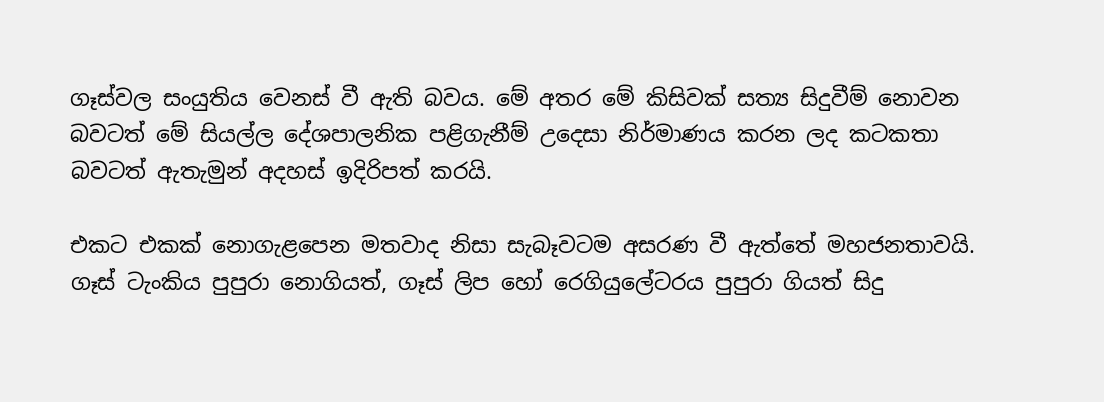ගෑස්වල සංයුතිය වෙනස් වී ඇති බවය. මේ අතර මේ කිසිවක් සත්‍ය සිදුවීම් නොවන බවටත් මේ සියල්ල දේශපාලනික පළිගැනීම් උදෙසා නිර්මාණය කරන ලද කටකතා බවටත් ඇතැමුන් අදහස් ඉදිරිපත් කරයි.

එකට එකක් නොගැළපෙන මතවාද නිසා සැබෑවටම අසරණ වී ඇත්තේ මහජනතාවයි. ගෑස් ටැංකිය පුපුරා නොගියත්, ගෑස් ලිප හෝ රෙගියුලේටරය පුපුරා ගියත් සිදු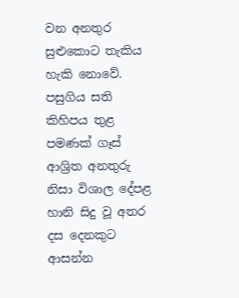වන අනතුර සුළුකොට තැකිය හැකි නොවේ. පසුගිය සති කිහිපය තුළ පමණක් ගෑස් ආශ්‍රිත අනතුරු නිසා විශාල දේපළ හානි සිදු වූ අතර දස දෙනකුට ආසන්න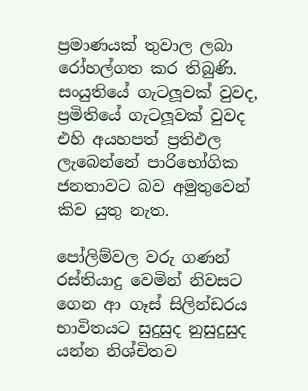ප්‍රමාණයක් තුවාල ලබා රෝහල්ගත කර තිබුණි. සංයුතියේ ගැටලූවක් වුවද, ප්‍රමිතියේ ගැටලූවක් වුවද එහි අයහපත් ප්‍රතිඵල ලැබෙන්නේ පාරිභෝගික ජනතාවට බව අමුතුවෙන් කිව යුතු නැත.

පෝලිම්වල වරු ගණන් රස්තියාදු වෙමින් නිවසට ගෙන ආ ගෑස් සිලින්ඩරය භාවිතයට සුදුසුද නුසුදුසුද යන්න නිශ්චිතව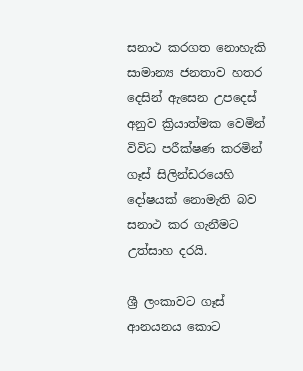සනාථ කරගත නොහැකි සාමාන්‍ය ජනතාව හතර දෙසින් ඇසෙන උපදෙස් අනුව ක්‍රියාත්මක වෙමින් විවිධ පරීක්ෂණ කරමින් ගෑස් සිලින්ඩරයෙහි දෝෂයක් නොමැති බව සනාථ කර ගැනීමට උත්සාහ දරයි.

ශ්‍රී ලංකාවට ගෑස් ආනයනය කොට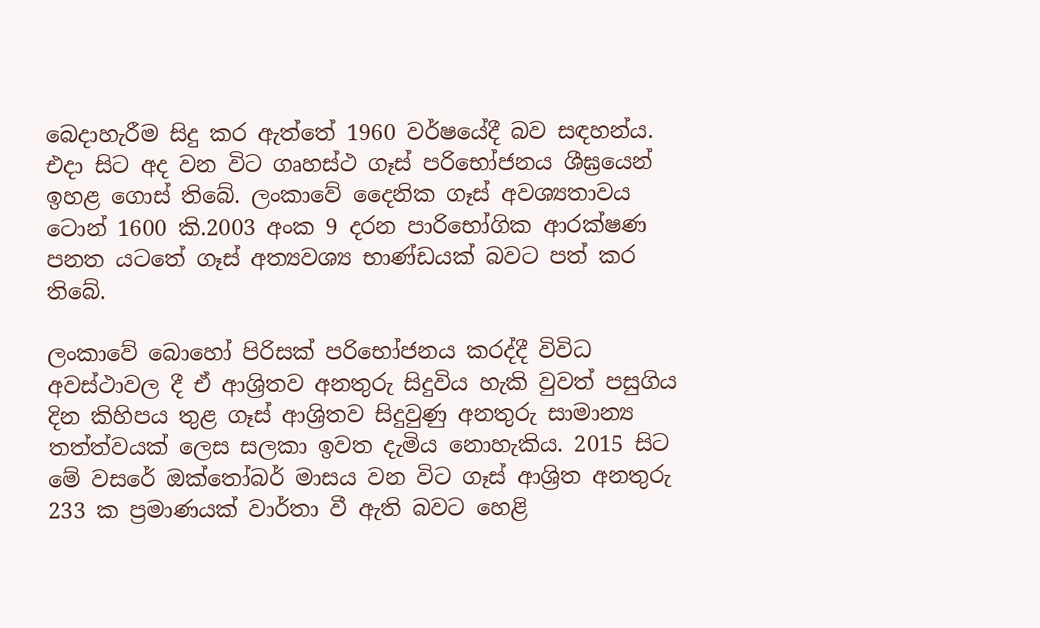බෙදාහැරීම සිදු කර ඇත්තේ 1960 වර්ෂයේදී බව සඳහන්ය. එදා සිට අද වන විට ගෘහස්ථ ගෑස් පරිභෝජනය ශීඝ්‍රයෙන් ඉහළ ගොස් තිබේ. ලංකාවේ දෛනික ගෑස් අවශ්‍යතාවය ටොන් 1600 කි.2003 අංක 9 දරන පාරිභෝගික ආරක්ෂණ පනත යටතේ ගෑස් අත්‍යවශ්‍ය භාණ්ඩයක් බවට පත් කර තිබේ.

ලංකාවේ බොහෝ පිරිසක් පරිභෝජනය කරද්දී විවිධ අවස්ථාවල දී ඒ ආශ්‍රිතව අනතුරු සිදුවිය හැකි වුවත් පසුගිය දින කිහිපය තුළ ගෑස් ආශ්‍රිතව සිදුවුණු අනතුරු සාමාන්‍ය තත්ත්වයක් ලෙස සලකා ඉවත දැමිය නොහැකිය. 2015 සිට මේ වසරේ ඔක්තෝබර් මාසය වන විට ගෑස් ආශ්‍රිත අනතුරු 233 ක ප්‍රමාණයක් වාර්තා වී ඇති බවට හෙළි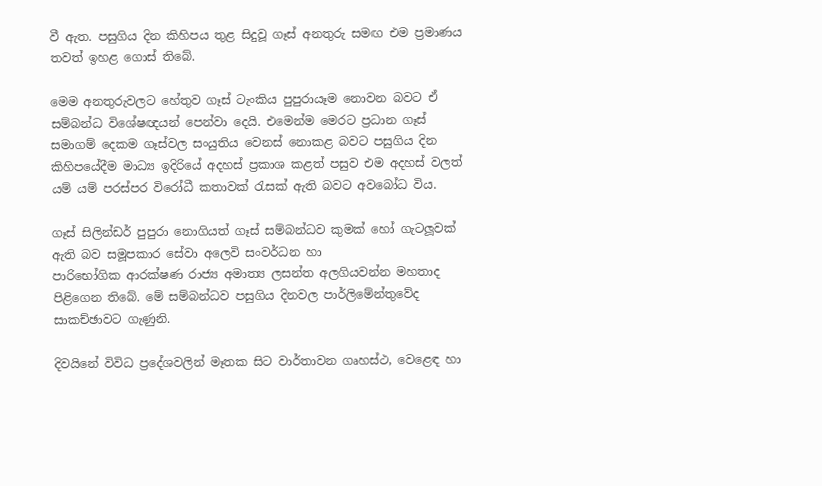වී ඇත. පසුගිය දින කිහිපය තුළ සිදුවූ ගෑස් අනතුරු සමඟ එම ප්‍රමාණය තවත් ඉහළ ගොස් තිබේ.

මෙම අනතුරුවලට හේතුව ගෑස් ටැංකිය පුපුරායෑම නොවන බවට ඒ සම්බන්ධ විශේෂඥයන් පෙන්වා දෙයි. එමෙන්ම මෙරට ප්‍රධාන ගෑස් සමාගම් දෙකම ගෑස්වල සංයුතිය වෙනස් නොකළ බවට පසුගිය දින කිහිපයේදීම මාධ්‍ය ඉදිරියේ අදහස් ප්‍රකාශ කළත් පසුව එම අදහස් වලත් යම් යම් පරස්පර විරෝධී කතාවක් රැසක් ඇති බවට අවබෝධ විය.

ගෑස් සිලින්ඩර් පුපුරා නොගියත් ගෑස් සම්බන්ධව කුමක් හෝ ගැටලූවක් ඇති බව සමූපකාර සේවා අලෙවි සංවර්ධන හා
පාරිභෝගික ආරක්ෂණ රාජ්‍ය අමාත්‍ය ලසන්ත අලගියවන්න මහතාද පිළිගෙන තිබේ. මේ සම්බන්ධව පසුගිය දිනවල පාර්ලිමේන්තුවේද සාකච්ඡාවට ගැණුනි.

දිවයිනේ විවිධ ප්‍රදේශවලින් මෑතක සිට වාර්තාවන ගෘහස්ථ, වෙළෙඳ හා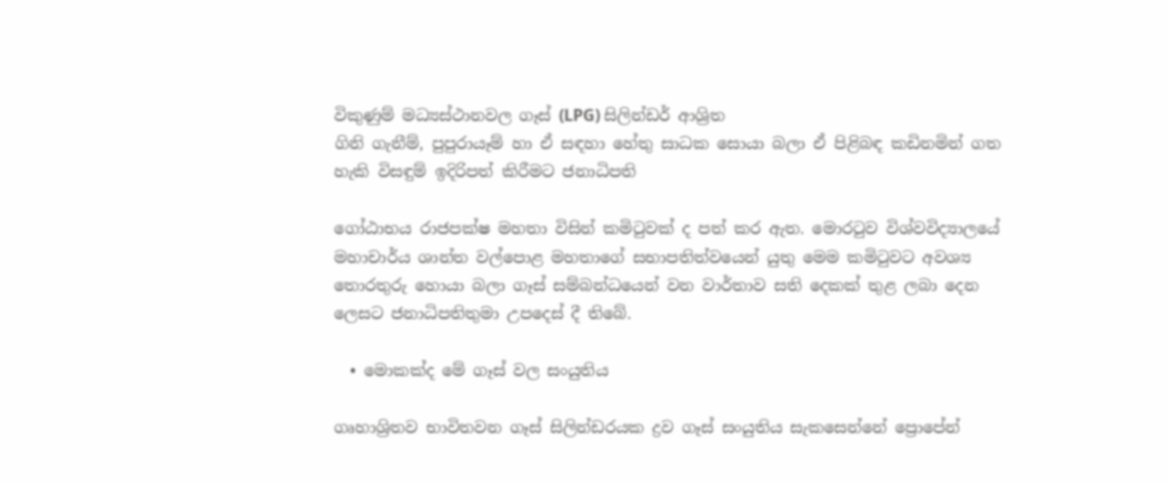විකුණුම් මධ්‍යස්ථානවල ගෑස් (LPG) සිලින්ඩර් ආශ්‍රිත
ගිනි ගැනීම්, පුපුරායෑම් හා ඒ සඳහා හේතු සාධක සොයා බලා ඒ පිළිබඳ කඩිනමින් ගත හැකි විසඳුම් ඉදිරිපත් කිරීමට ජනාධිපති

ගෝඨාභය රාජපක්ෂ මහතා විසින් කමිටුවක් ද පත් කර ඇත. මොරටුව විශ්වවිද්‍යාලයේ මහාචාර්ය ශාන්ත වල්පොළ මහතාගේ සභාපතිත්වයෙන් යුතු මෙම කමිටුවට අවශ්‍ය තොරතුරු හොයා බලා ගෑස් සම්බන්ධයෙන් වන වාර්තාව සති දෙකක් තුළ ලබා දෙන ලෙසට ජනාධිපතිතුමා උපදෙස් දී තිබේ.

  • මොකක්ද මේ ගෑස් වල සංයුතිය

ගෘහාශ්‍රිතව භාවිතවන ගෑස් සිලින්ඩරයක ද්‍රව ගෑස් සංයුතිය සැකසෙන්නේ ප්‍රොපේන්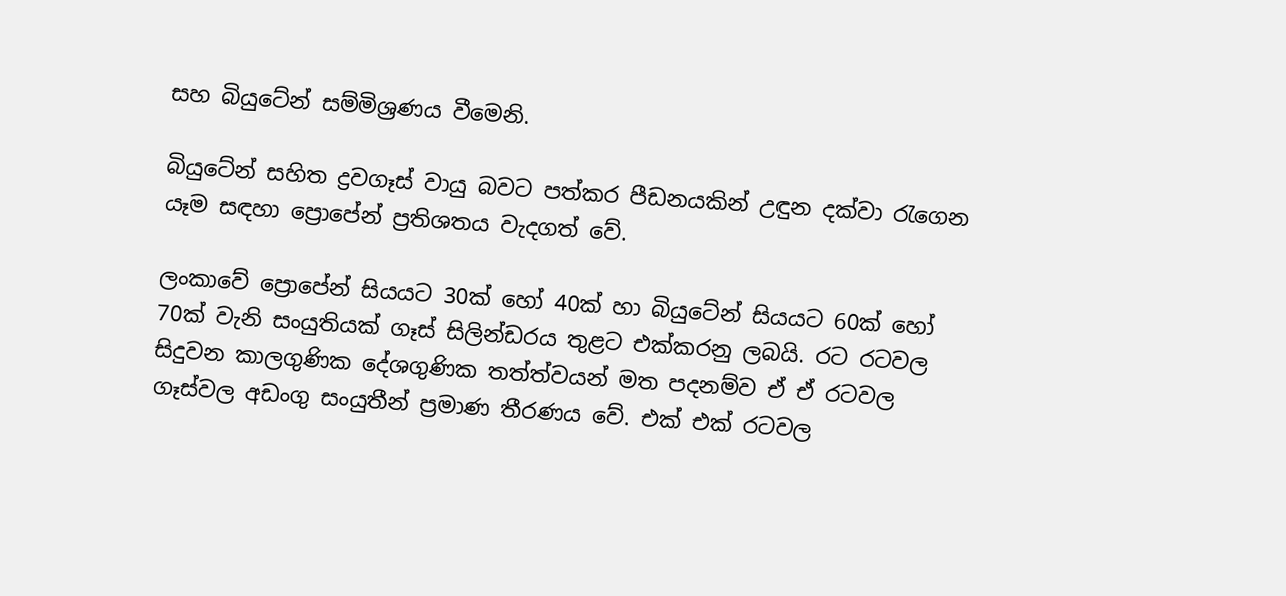සහ බියුටේන් සම්මිශ්‍රණය වීමෙනි.

බියුටේන් සහිත ද්‍රවගෑස් වායු බවට පත්කර පීඩනයකින් උඳුන දක්වා රැගෙන යෑම සඳහා ප්‍රොපේන් ප්‍රතිශතය වැදගත් වේ.

ලංකාවේ ප්‍රොපේන් සියයට 30ක් හෝ 40ක් හා බියුටේන් සියයට 60ක් හෝ 70ක් වැනි සංයුතියක් ගෑස් සිලින්ඩරය තුළට එක්කරනු ලබයි. රට රටවල සිදුවන කාලගුණික දේශගුණික තත්ත්වයන් මත පදනම්ව ඒ ඒ රටවල ගෑස්වල අඩංගු සංයුතීන් ප්‍රමාණ තීරණය වේ. එක් එක් රටවල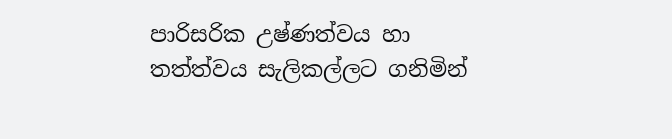පාරිසරික උෂ්ණත්වය හා තත්ත්වය සැලිකල්ලට ගනිමින්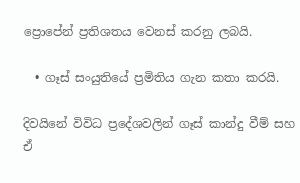ප්‍රොපේන් ප්‍රතිශතය වෙනස් කරනු ලබයි.

  • ගෑස් සංයුතියේ ප්‍රමිතිය ගැන කතා කරයි.

දිවයිනේ විවිධ ප්‍රදේශවලින් ගෑස් කාන්දු වීම් සහ ඒ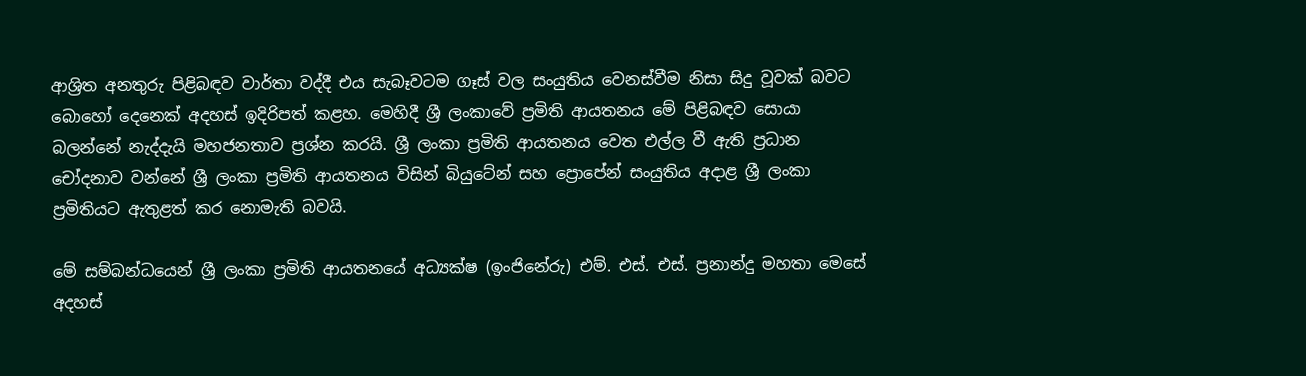ආශ්‍රිත අනතුරු පිළිබඳව වාර්තා වද්දී එය සැබෑවටම ගෑස් වල සංයුතිය වෙනස්වීම නිසා සිදු වූවක් බවට බොහෝ දෙනෙක් අදහස් ඉදිරිපත් කළහ. මෙහිදී ශ්‍රී ලංකාවේ ප්‍රමිති ආයතනය මේ පිළිබඳව සොයා බලන්නේ නැද්දැයි මහජනතාව ප්‍රශ්න කරයි. ශ්‍රී ලංකා ප්‍රමිති ආයතනය වෙත එල්ල වී ඇති ප්‍රධාන චෝදනාව වන්නේ ශ්‍රී ලංකා ප්‍රමිති ආයතනය විසින් බියුටේන් සහ ප්‍රොපේන් සංයුතිය අදාළ ශ්‍රී ලංකා ප්‍රමිතියට ඇතුළත් කර නොමැති බවයි.

මේ සම්බන්ධයෙන් ශ්‍රී ලංකා ප්‍රමිති ආයතනයේ අධ්‍යක්ෂ (ඉංජිනේරු) එම්. එස්. එස්. ප්‍රනාන්දු මහතා මෙසේ අදහස්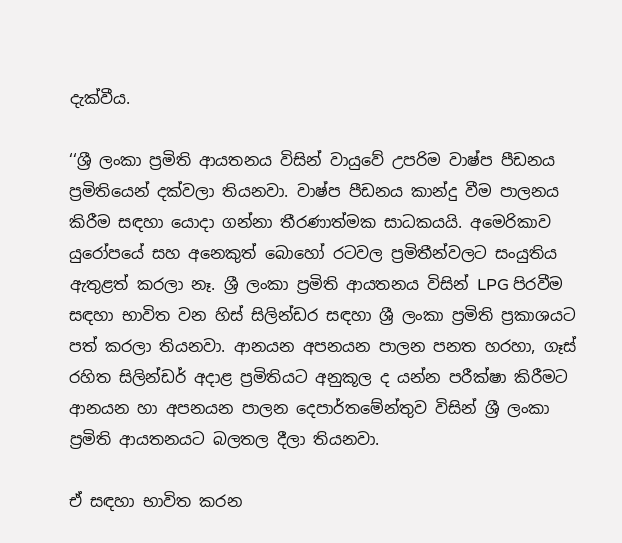දැක්වීය.

‘‘ශ්‍රී ලංකා ප්‍රමිති ආයතනය විසින් වායුවේ උපරිම වාෂ්ප පීඩනය ප්‍රමිතියෙන් දක්වලා තියනවා. වාෂ්ප පීඩනය කාන්දු වීම පාලනය කිරීම සඳහා යොදා ගන්නා තීරණාත්මක සාධකයයි. අමෙරිකාව යුරෝපයේ සහ අනෙකුත් බොහෝ රටවල ප්‍රමිතීන්වලට සංයුතිය ඇතුළත් කරලා නෑ. ශ්‍රී ලංකා ප්‍රමිති ආයතනය විසින් LPG පිරවීම සඳහා භාවිත වන හිස් සිලින්ඩර සඳහා ශ්‍රී ලංකා ප්‍රමිති ප්‍රකාශයට පත් කරලා තියනවා. ආනයන අපනයන පාලන පනත හරහා, ගෑස් රහිත සිලින්ඩර් අදාළ ප්‍රමිතියට අනුකූල ද යන්න පරීක්ෂා කිරීමට ආනයන හා අපනයන පාලන දෙපාර්තමේන්තුව විසින් ශ්‍රී ලංකා ප්‍රමිති ආයතනයට බලතල දීලා තියනවා.

ඒ සඳහා භාවිත කරන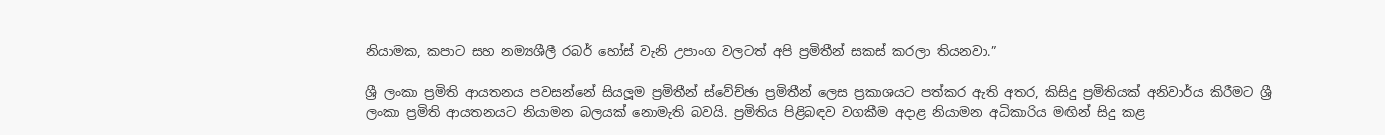නියාමක, කපාට සහ නම්‍යශීලී රබර් හෝස් වැනි උපාංග වලටත් අපි ප්‍රමිතීන් සකස් කරලා තියනවා.”

ශ්‍රී ලංකා ප්‍රමිති ආයතනය පවසන්නේ සියලූම ප්‍රමිතීන් ස්වේච්ඡා ප්‍රමිතීන් ලෙස ප්‍රකාශයට පත්කර ඇති අතර, කිසිදු ප්‍රමිතියක් අනිවාර්ය කිරීමට ශ්‍රී ලංකා ප්‍රමිති ආයතනයට නියාමන බලයක් නොමැති බවයි. ප්‍රමිතිය පිළිබඳව වගකීම අදාළ නියාමන අධිකාරිය මඟින් සිදු කළ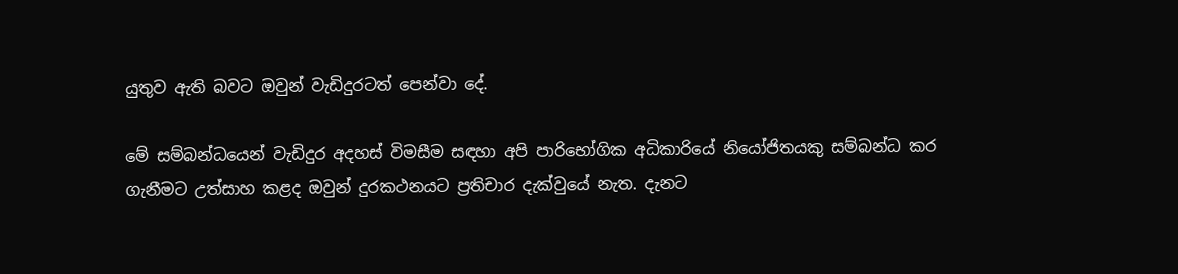යුතුව ඇති බවට ඔවුන් වැඩිදුරටත් පෙන්වා දේ.

මේ සම්බන්ධයෙන් වැඩිදුර අදහස් විමසීම සඳහා අපි පාරිභෝගික අධිකාරියේ නියෝජිතයකු සම්බන්ධ කර ගැනීමට උත්සාහ කළද ඔවුන් දුරකථනයට ප්‍රතිචාර දැක්වුයේ නැත. දැනට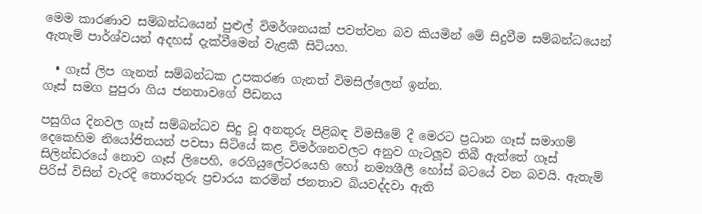මෙම කාරණාව සම්බන්ධයෙන් පුළුල් විමර්ශනයක් පවත්වන බව කියමින් මේ සිදුවීම සම්බන්ධයෙන් ඇතැම් පාර්ශ්වයන් අදහස් දැක්වීමෙන් වැළකී සිටියහ.

  • ගෑස් ලිප ගැනත් සම්බන්ධක උපකරණ ගැනත් විමසිල්ලෙන් ඉන්න.
ගෑස් සමග පුපුරා ගිය ජනතාවගේ පීඩනය

පසුගිය දිනවල ගෑස් සම්බන්ධව සිදු වූ අනතුරු පිළිබඳ විමසීමේ දී මෙරට ප්‍රධාන ගෑස් සමාගම් දෙකෙහිම නියෝජිතයන් පවසා සිටියේ කළ විමර්ශනවලට අනුව ගැටලූව තිබී ඇත්තේ ගෑස් සිලින්ඩරයේ නොව ගෑස් ලිපෙහි, රෙගියුලේටරයෙහි හෝ නම්‍යශීලී හෝස් බටයේ වන බවයි. ඇතැම් පිරිස් විසින් වැරදි තොරතුරු ප්‍රචාරය කරමින් ජනතාව බියවද්දවා ඇති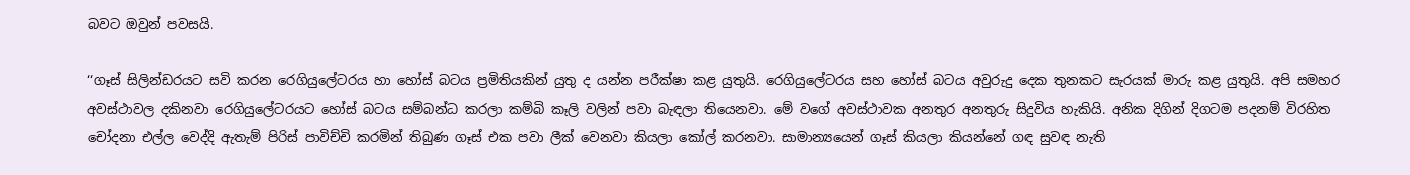බවට ඔවුන් පවසයි.

‘‘ගෑස් සිලින්ඩරයට සවි කරන රෙගියුලේටරය හා හෝස් බටය ප්‍රමිතියකින් යුතු ද යන්න පරීක්ෂා කළ යුතුයි. රෙගියුලේටරය සහ හෝස් බටය අවුරුදු දෙක තුනකට සැරයක් මාරු කළ යුතුයි. අපි සමහර අවස්ථාවල දකිනවා රෙගියුලේටරයට හෝස් බටය සම්බන්ධ කරලා කම්බි කෑලි වලින් පවා බැඳලා තියෙනවා. මේ වගේ අවස්ථාවක අනතුර අනතුරු සිදුවිය හැකියි. අනික දිගින් දිගටම පදනම් විරහිත චෝදනා එල්ල වෙද්දි ඇතැම් පිරිස් පාවිච්චි කරමින් තිබුණ ගෑස් එක පවා ලීක් වෙනවා කියලා කෝල් කරනවා. සාමාන්‍යයෙන් ගෑස් කියලා කියන්නේ ගඳ සුවඳ නැති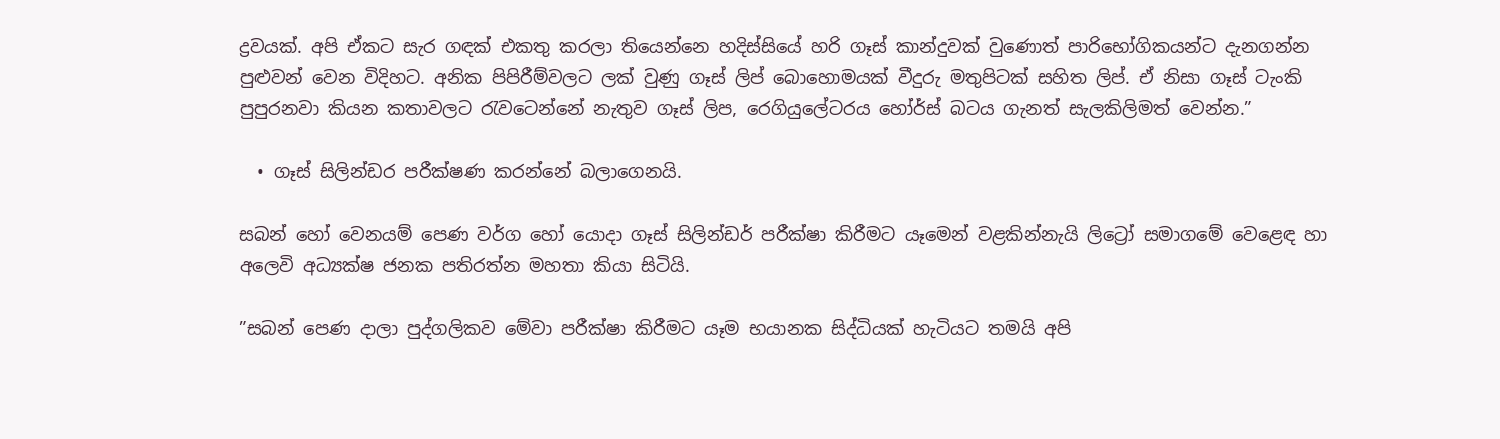ද්‍රවයක්. අපි ඒකට සැර ගඳක් එකතු කරලා තියෙන්නෙ හදිස්සියේ හරි ගෑස් කාන්දුවක් වුණොත් පාරිභෝගිකයන්ට දැනගන්න පුළුවන් වෙන විදිහට. අනික පිපිරීම්වලට ලක් වුණු ගෑස් ලිප් බොහොමයක් වීදුරු මතුපිටක් සහිත ලිප්. ඒ නිසා ගෑස් ටැංකි පුපුරනවා කියන කතාවලට රැවටෙන්නේ නැතුව ගෑස් ලිප, රෙගියුලේටරය හෝර්ස් බටය ගැනත් සැලකිලිමත් වෙන්න.”

  • ගෑස් සිලින්ඩර පරීක්ෂණ කරන්නේ බලාගෙනයි.

සබන් හෝ වෙනයම් පෙණ වර්ග හෝ යොදා ගෑස් සිලින්ඩර් පරීක්ෂා කිරීමට යෑමෙන් වළකින්නැයි ලිට්‍රෝ සමාගමේ වෙළෙඳ හා අලෙවි අධ්‍යක්ෂ ජනක පතිරත්න මහතා කියා සිටියි.

”සබන් පෙණ දාලා පුද්ගලිකව මේවා පරීක්ෂා කිරීමට යෑම භයානක සිද්ධියක් හැටියට තමයි අපි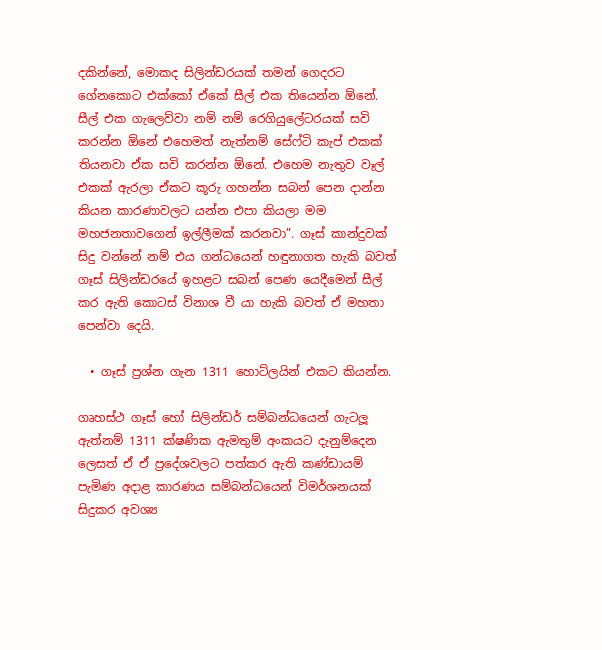දකින්නේ, මොකද සිලින්ඩරයක් තමන් ගෙදරට ගේනකොට එක්කෝ ඒකේ සීල් එක තියෙන්න ඕනේ. සීල් එක ගැලෙව්වා නම් නම් රෙගියුලේටරයක් සවි කරන්න ඕනේ එහෙමත් නැත්නම් සේෆ්ටි කැප් එකක් තියනවා ඒක සවි කරන්න ඕනේ. එහෙම නැතුව වෑල් එකක් ඇරලා ඒකට කූරු ගහන්න සබන් පෙන දාන්න කියන කාරණාවලට යන්න එපා කියලා මම මහජනතාවගෙන් ඉල්ලීමක් කරනවා”. ගෑස් කාන්දුවක් සිදු වන්නේ නම් එය ගන්ධයෙන් හඳුනාගත හැකි බවත් ගෑස් සිලින්ඩරයේ ඉහළට සබන් පෙණ යෙදීමෙන් සීල් කර ඇති කොටස් විනාශ වී යා හැකි බවත් ඒ මහතා පෙන්වා දෙයි.

  • ගෑස් ප්‍රශ්න ගැන 1311 හොට්ලයින් එකට කියන්න.

ගෘහස්ථ ගෑස් හෝ සිලින්ඩර් සම්බන්ධයෙන් ගැටලූ ඇත්නම් 1311 ක්ෂණික ඇමතුම් අංකයට දැනුම්දෙන ලෙසත් ඒ ඒ ප්‍රදේශවලට පත්කර ඇති කණ්ඩායම් පැමිණ අදාළ කාරණය සම්බන්ධයෙන් විමර්ශනයක් සිදුකර අවශ්‍ය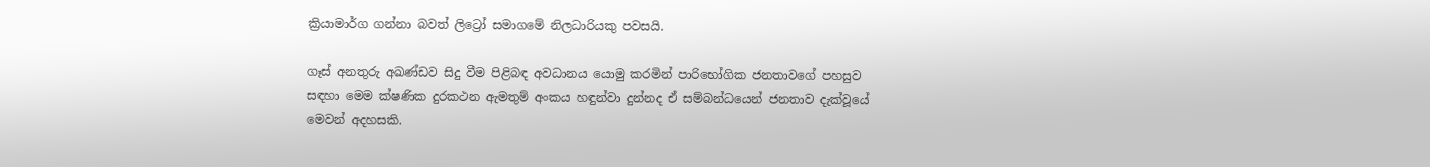ක්‍රියාමාර්ග ගන්නා බවත් ලිට්‍රෝ සමාගමේ නිලධාරියකු පවසයි.

ගෑස් අනතුරු අඛණ්ඩව සිදු වීම පිළිබඳ අවධානය යොමු කරමින් පාරිභෝගික ජනතාවගේ පහසුව සඳහා මෙම ක්ෂණික දුරකථන ඇමතුම් අංකය හඳුන්වා දුන්නද ඒ සම්බන්ධයෙන් ජනතාව දැක්වූයේ මෙවන් අදහසකි.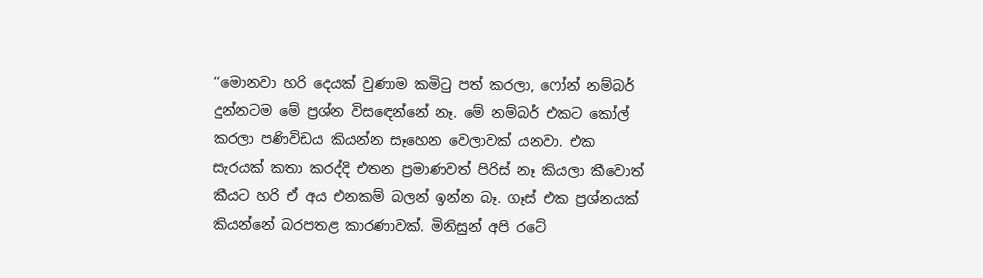‘‘මොනවා හරි දෙයක් වුණාම කමිටු පත් කරලා, ෆෝන් නම්බර් දුන්නටම මේ ප්‍රශ්න විසඳෙන්නේ නෑ. මේ නම්බර් එකට කෝල් කරලා පණිවිඩය කියන්න සෑහෙන වෙලාවක් යනවා. එක සැරයක් කතා කරද්දි එතන ප්‍රමාණවත් පිරිස් නෑ කියලා කීවොත් කීයට හරි ඒ අය එනකම් බලන් ඉන්න බෑ. ගෑස් එක ප්‍රශ්නයක් කියන්නේ බරපතළ කාරණාවක්. මිනිසුන් අපි රටේ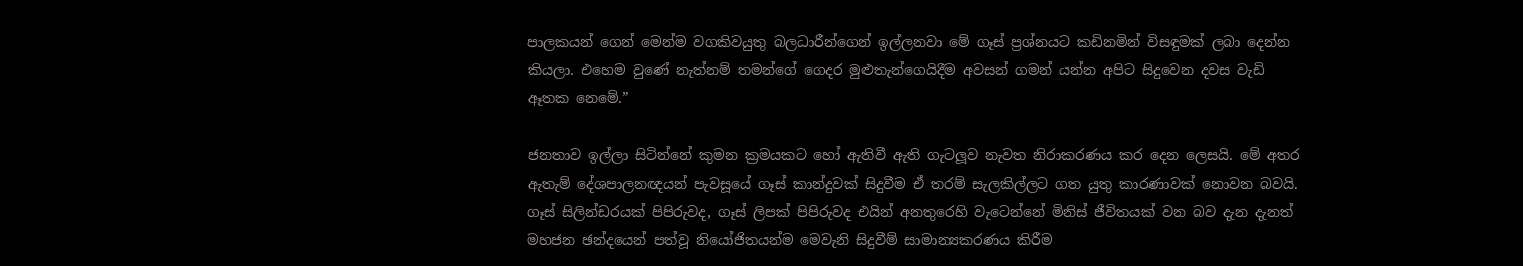පාලකයන් ගෙන් මෙන්ම වගකිවයුතු බලධාරීන්ගෙන් ඉල්ලනවා මේ ගෑස් ප්‍රශ්නයට කඩිනමින් විසඳුමක් ලබා දෙන්න කියලා. එහෙම වුණේ නැත්නම් තමන්ගේ ගෙදර මුළුතැන්ගෙයිදීම අවසන් ගමන් යන්න අපිට සිදුවෙන දවස වැඩි ඈතක නෙමේ.”

ජනතාව ඉල්ලා සිටින්නේ කුමන ක්‍රමයකට හෝ ඇතිවී ඇති ගැටලූව නැවත නිරාකරණය කර දෙන ලෙසයි. මේ අතර ඇතැම් දේශපාලනඥයන් පැවසූයේ ගෑස් කාන්දුවක් සිදුවීම ඒ තරම් සැලකිල්ලට ගත යුතු කාරණාවක් නොවන බවයි. ගෑස් සිලින්ඩරයක් පිපිරුවද, ගෑස් ලිපක් පිපිරුවද එයින් අනතුරෙහි වැටෙන්නේ මිනිස් ජීවිතයක් වන බව දැන දැනත් මහජන ඡන්දයෙන් පත්වූ නියෝජිතයන්ම මෙවැනි සිදුවීම් සාමාන්‍යකරණය කිරීම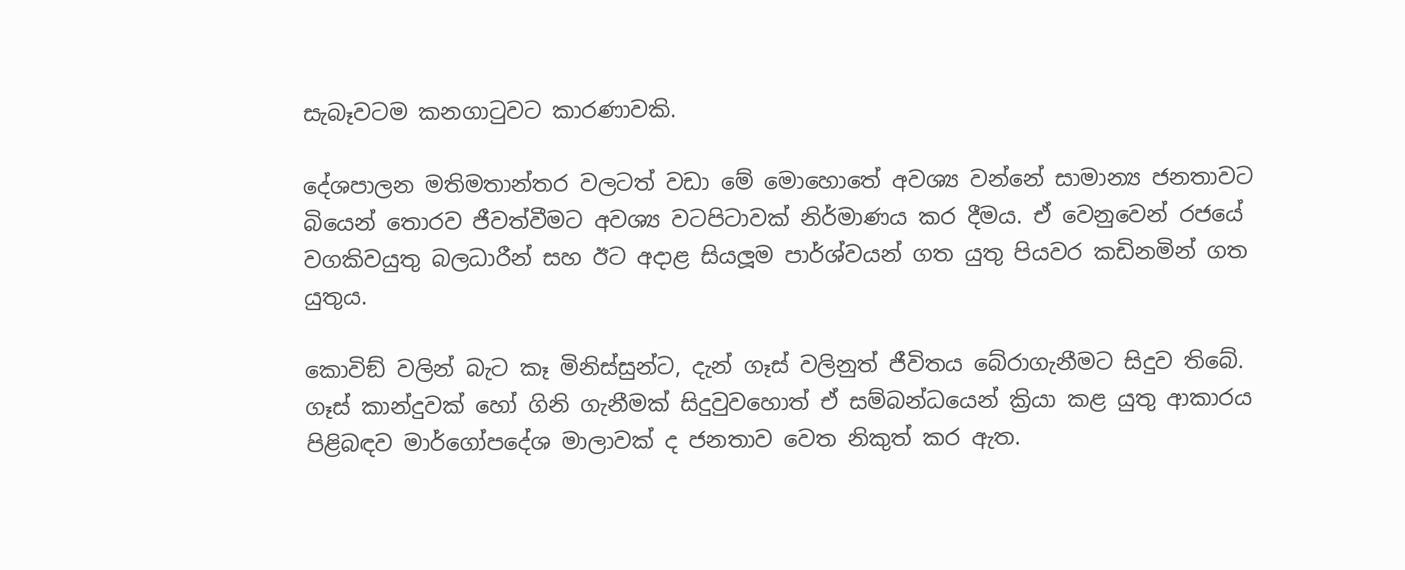සැබෑවටම කනගාටුවට කාරණාවකි.

දේශපාලන මතිමතාන්තර වලටත් වඩා මේ මොහොතේ අවශ්‍ය වන්නේ සාමාන්‍ය ජනතාවට බියෙන් තොරව ජීවත්වීමට අවශ්‍ය වටපිටාවක් නිර්මාණය කර දීමය. ඒ වෙනුවෙන් රජයේ වගකිවයුතු බලධාරීන් සහ ඊට අදාළ සියලූම පාර්ශ්වයන් ගත යුතු පියවර කඩිනමින් ගත යුතුය.

කොවිඞ් වලින් බැට කෑ මිනිස්සුන්ට, දැන් ගෑස් වලිනුත් ජීවිතය බේරාගැනීමට සිදුව තිබේ. ගෑස් කාන්දුවක් හෝ ගිනි ගැනීමක් සිදුවුවහොත් ඒ සම්බන්ධයෙන් ක්‍රියා කළ යුතු ආකාරය පිළිබඳව මාර්ගෝපදේශ මාලාවක් ද ජනතාව වෙත නිකුත් කර ඇත.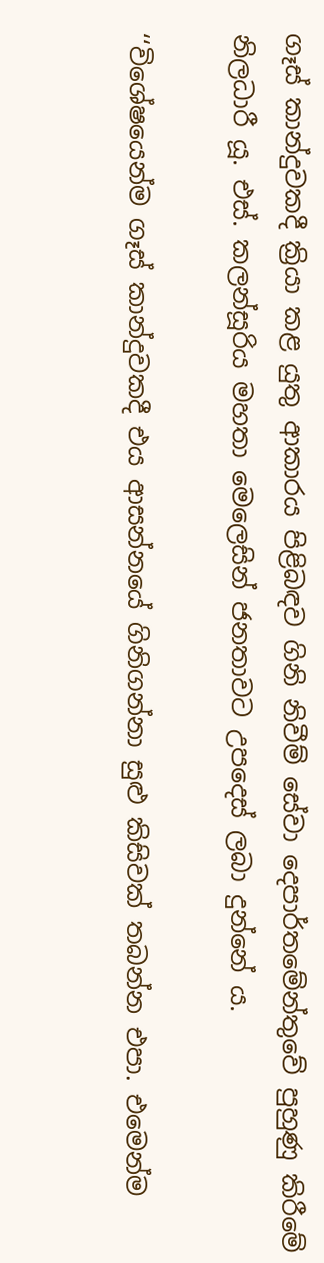ගෑස් කාන්දුවකදී ක්‍රියා කළ යුතු ආකාරය පිළිබඳව ගිනි නිවීම් සේවා දෙපාර්තමේන්තුවේ පුහුණු කිරීමේ නිලධාරී යූ. එස්. කලන්සූරිය මහතා මෙලෙසින් ජනතාවට උපදෙස් ලබා දුන්නේ ය.

‘‘විශේෂයෙන්ම ගෑස් කාන්දුවකදී එය ආසන්නයේ ගිනිගන්නා සුළු කිසිවක් තබන්න එපා. එමෙන්ම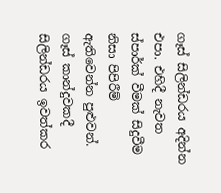ගෑස් සිලින්ඩරය අදින්න එපා. එහිදී නැවත ස්පාර්ක් වීමක් සිදුවීම නිසා පිපිරීම් ඇතිවෙන්න පුළුවන්. ගෑස් කාන්දුවකදී සිලින්ඩරය ඉවත්කර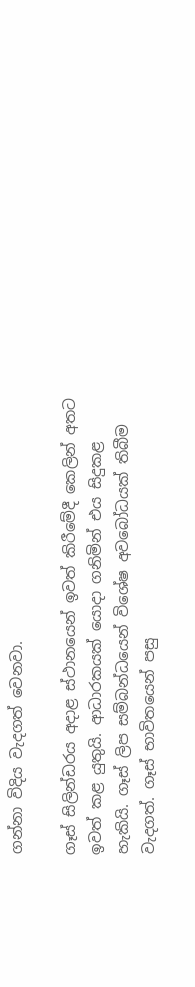ගන්නා විදිය වැදගත් වෙනවා.

ගෑස් සිලින්ඩරය අදාළ ස්ථානයෙන් ඉවත් කිරීමේදී කෙලින් අතට ඉවත් කළ යුතුයි. ආධාරකයක් යොදා ගනිමින් එය සිදුකළ හැකියි. ගෑස් ලිප සම්බන්ධයෙන් විශේෂ අවබෝධයක් තිබීම වැදගත්. ගෑස් භාවිතයෙන් පසු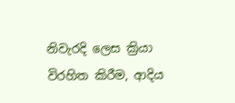නිවැරදි ලෙස ක්‍රියා විරහිත කිරීම, ආදිය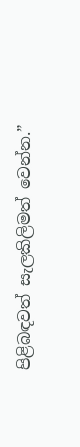පිළිබඳවත් සැලකිලිමත් වෙන්න.”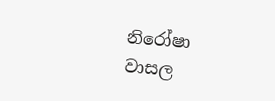නිරෝෂා වාසල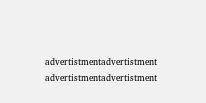advertistmentadvertistment
advertistmentadvertistment